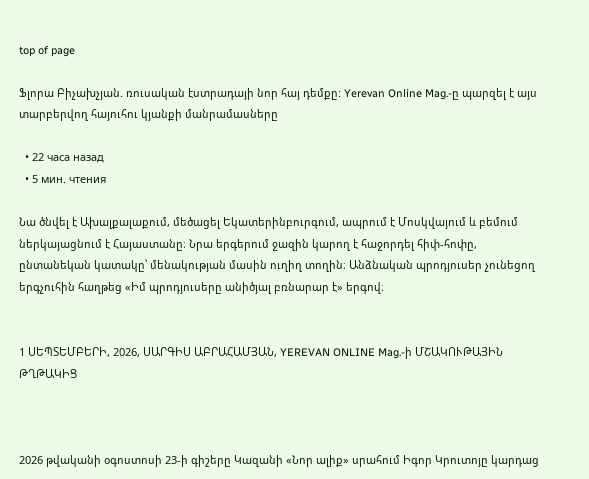top of page

Ֆլորա Բիչախչյան. ռուսական էստրադայի նոր հայ դեմքը: Yerevan Online Mag.-ը պարզել է այս տարբերվող հայուհու կյանքի մանրամասները

  • 22 часа назад
  • 5 мин. чтения

Նա ծնվել է Ախալքալաքում, մեծացել Եկատերինբուրգում, ապրում է Մոսկվայում և բեմում ներկայացնում է Հայաստանը։ Նրա երգերում ջազին կարող է հաջորդել հիփ-հոփը, ընտանեկան կատակը՝ մենակության մասին ուղիղ տողին։ Անձնական պրոդյուսեր չունեցող երգչուհին հաղթեց «Իմ պրոդյուսերը անիծյալ բռնարար է» երգով։


1 ՍԵՊՏԵՄԲԵՐԻ, 2026, ՍԱՐԳԻՍ ԱԲՐԱՀԱՄՅԱՆ, YEREVAN ONLINE Mag.-ի ՄՇԱԿՈՒԹԱՅԻՆ ԹՂԹԱԿԻՑ



2026 թվականի օգոստոսի 23-ի գիշերը Կազանի «Նոր ալիք» սրահում Իգոր Կրուտոյը կարդաց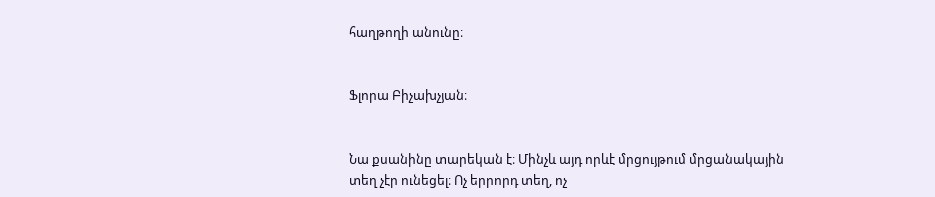հաղթողի անունը։


Ֆլորա Բիչախչյան։


Նա քսանինը տարեկան է։ Մինչև այդ որևէ մրցույթում մրցանակային տեղ չէր ունեցել։ Ոչ երրորդ տեղ, ոչ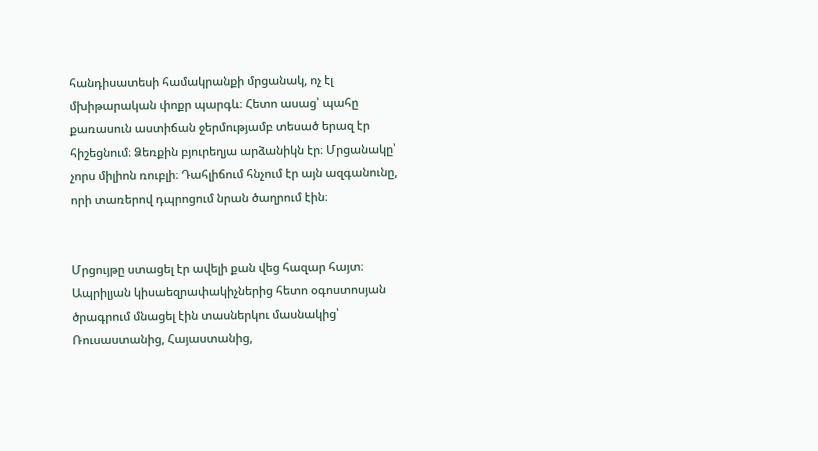հանդիսատեսի համակրանքի մրցանակ, ոչ էլ մխիթարական փոքր պարգև։ Հետո ասաց՝ պահը քառասուն աստիճան ջերմությամբ տեսած երազ էր հիշեցնում։ Ձեռքին բյուրեղյա արձանիկն էր։ Մրցանակը՝ չորս միլիոն ռուբլի։ Դահլիճում հնչում էր այն ազգանունը, որի տառերով դպրոցում նրան ծաղրում էին։


Մրցույթը ստացել էր ավելի քան վեց հազար հայտ։ Ապրիլյան կիսաեզրափակիչներից հետո օգոստոսյան ծրագրում մնացել էին տասներկու մասնակից՝ Ռուսաստանից, Հայաստանից,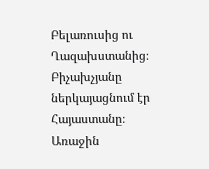Բելառուսից ու Ղազախստանից։ Բիչախչյանը ներկայացնում էր Հայաստանը։ Առաջին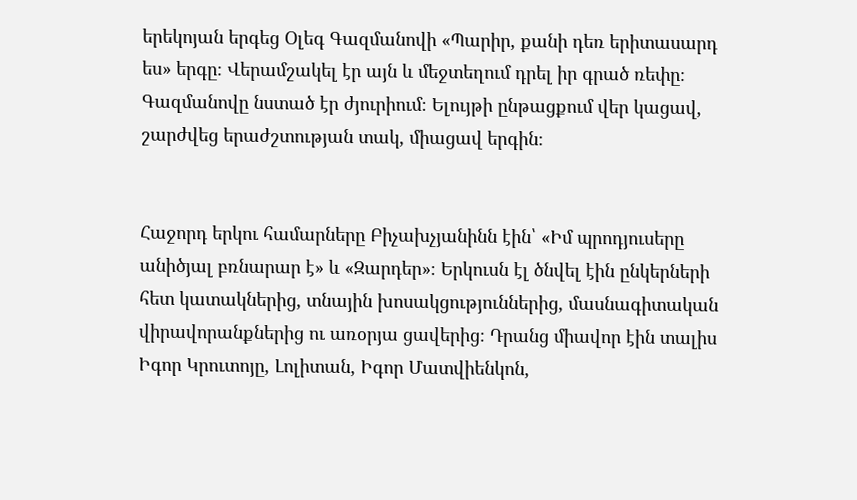երեկոյան երգեց Օլեգ Գազմանովի «Պարիր, քանի դեռ երիտասարդ ես» երգը։ Վերամշակել էր այն և մեջտեղում դրել իր գրած ռեփը։ Գազմանովը նստած էր ժյուրիում։ Ելույթի ընթացքում վեր կացավ, շարժվեց երաժշտության տակ, միացավ երգին։


Հաջորդ երկու համարները Բիչախչյանինն էին՝ «Իմ պրոդյուսերը անիծյալ բռնարար է» և «Զարդեր»։ Երկուսն էլ ծնվել էին ընկերների հետ կատակներից, տնային խոսակցություններից, մասնագիտական վիրավորանքներից ու առօրյա ցավերից։ Դրանց միավոր էին տալիս Իգոր Կրուտոյը, Լոլիտան, Իգոր Մատվիենկոն,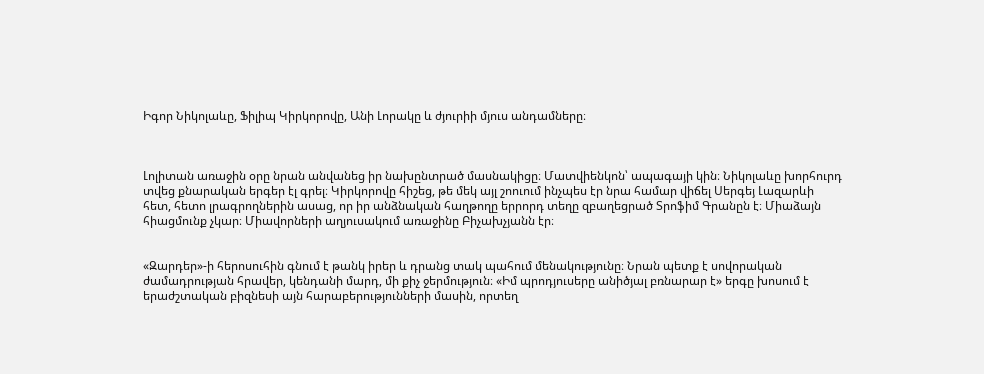Իգոր Նիկոլաևը, Ֆիլիպ Կիրկորովը, Անի Լորակը և ժյուրիի մյուս անդամները։



Լոլիտան առաջին օրը նրան անվանեց իր նախընտրած մասնակիցը։ Մատվիենկոն՝ ապագայի կին։ Նիկոլաևը խորհուրդ տվեց քնարական երգեր էլ գրել։ Կիրկորովը հիշեց, թե մեկ այլ շոուում ինչպես էր նրա համար վիճել Սերգեյ Լազարևի հետ, հետո լրագրողներին ասաց, որ իր անձնական հաղթողը երրորդ տեղը զբաղեցրած Տրոֆիմ Գրանըն է։ Միաձայն հիացմունք չկար։ Միավորների աղյուսակում առաջինը Բիչախչյանն էր։


«Զարդեր»-ի հերոսուհին գնում է թանկ իրեր և դրանց տակ պահում մենակությունը։ Նրան պետք է սովորական ժամադրության հրավեր, կենդանի մարդ, մի քիչ ջերմություն։ «Իմ պրոդյուսերը անիծյալ բռնարար է» երգը խոսում է երաժշտական բիզնեսի այն հարաբերությունների մասին, որտեղ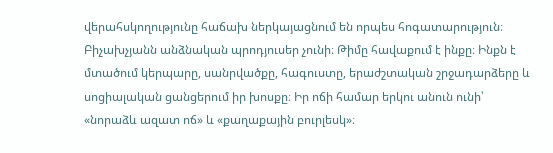վերահսկողությունը հաճախ ներկայացնում են որպես հոգատարություն։ Բիչախչյանն անձնական պրոդյուսեր չունի։ Թիմը հավաքում է ինքը։ Ինքն է մտածում կերպարը, սանրվածքը, հագուստը, երաժշտական շրջադարձերը և սոցիալական ցանցերում իր խոսքը։ Իր ոճի համար երկու անուն ունի՝ «նորաձև ազատ ոճ» և «քաղաքային բուրլեսկ»։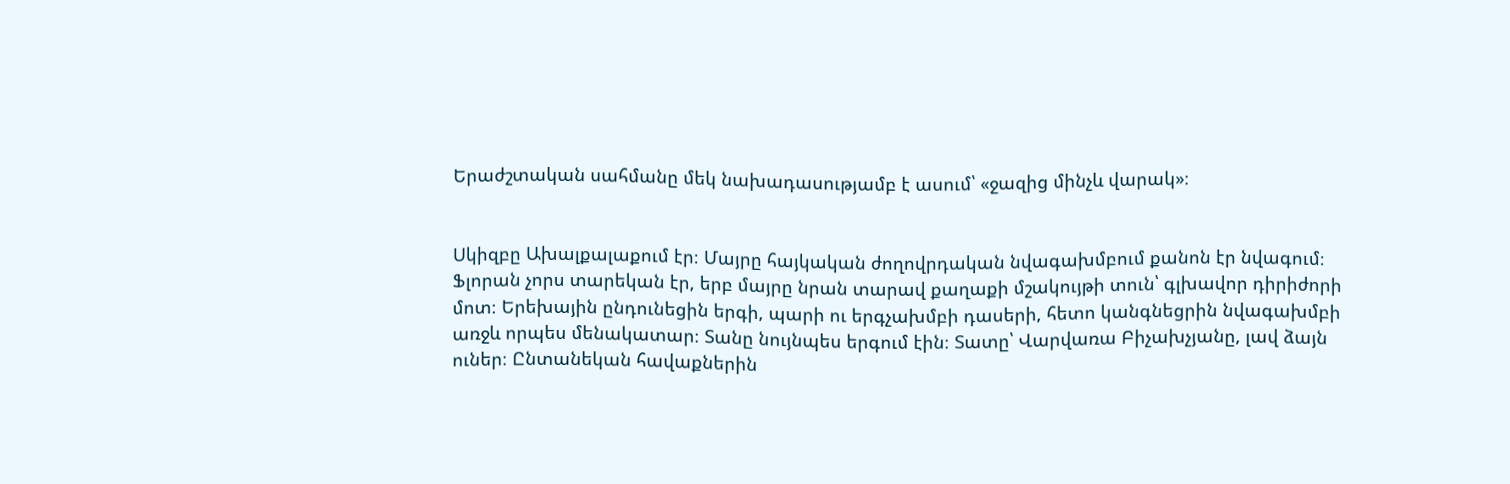Երաժշտական սահմանը մեկ նախադասությամբ է ասում՝ «ջազից մինչև վարակ»։


Սկիզբը Ախալքալաքում էր։ Մայրը հայկական ժողովրդական նվագախմբում քանոն էր նվագում։ Ֆլորան չորս տարեկան էր, երբ մայրը նրան տարավ քաղաքի մշակույթի տուն՝ գլխավոր դիրիժորի մոտ։ Երեխային ընդունեցին երգի, պարի ու երգչախմբի դասերի, հետո կանգնեցրին նվագախմբի առջև որպես մենակատար։ Տանը նույնպես երգում էին։ Տատը՝ Վարվառա Բիչախչյանը, լավ ձայն ուներ։ Ընտանեկան հավաքներին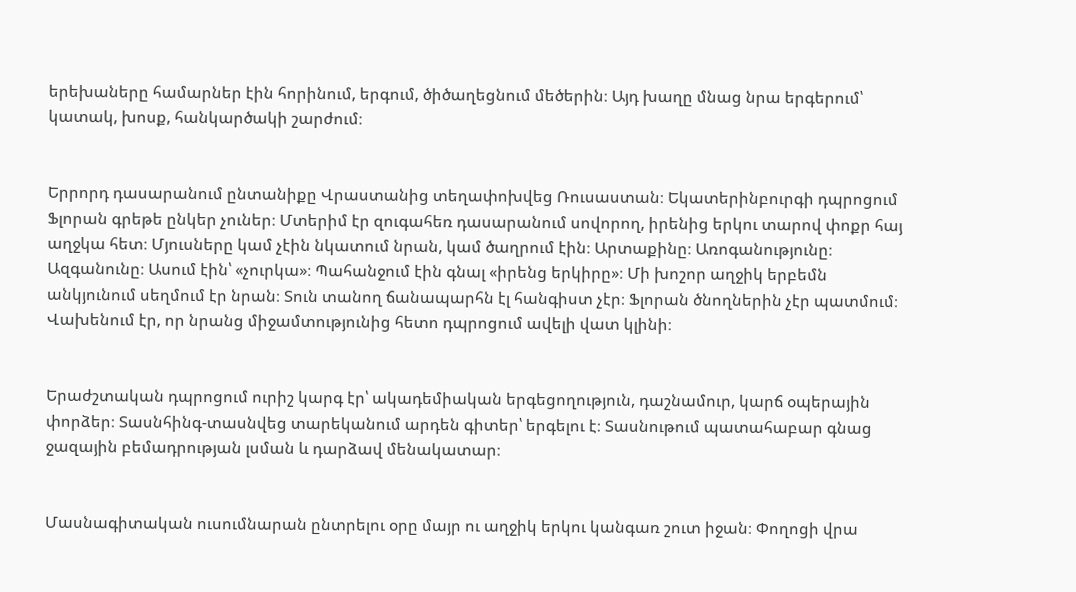երեխաները համարներ էին հորինում, երգում, ծիծաղեցնում մեծերին։ Այդ խաղը մնաց նրա երգերում՝ կատակ, խոսք, հանկարծակի շարժում։


Երրորդ դասարանում ընտանիքը Վրաստանից տեղափոխվեց Ռուսաստան։ Եկատերինբուրգի դպրոցում Ֆլորան գրեթե ընկեր չուներ։ Մտերիմ էր զուգահեռ դասարանում սովորող, իրենից երկու տարով փոքր հայ աղջկա հետ։ Մյուսները կամ չէին նկատում նրան, կամ ծաղրում էին։ Արտաքինը։ Առոգանությունը։ Ազգանունը։ Ասում էին՝ «չուրկա»։ Պահանջում էին գնալ «իրենց երկիրը»։ Մի խոշոր աղջիկ երբեմն անկյունում սեղմում էր նրան։ Տուն տանող ճանապարհն էլ հանգիստ չէր։ Ֆլորան ծնողներին չէր պատմում։ Վախենում էր, որ նրանց միջամտությունից հետո դպրոցում ավելի վատ կլինի։


Երաժշտական դպրոցում ուրիշ կարգ էր՝ ակադեմիական երգեցողություն, դաշնամուր, կարճ օպերային փորձեր։ Տասնհինգ-տասնվեց տարեկանում արդեն գիտեր՝ երգելու է։ Տասնութում պատահաբար գնաց ջազային բեմադրության լսման և դարձավ մենակատար։


Մասնագիտական ուսումնարան ընտրելու օրը մայր ու աղջիկ երկու կանգառ շուտ իջան։ Փողոցի վրա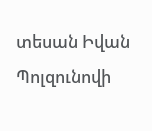տեսան Իվան Պոլզունովի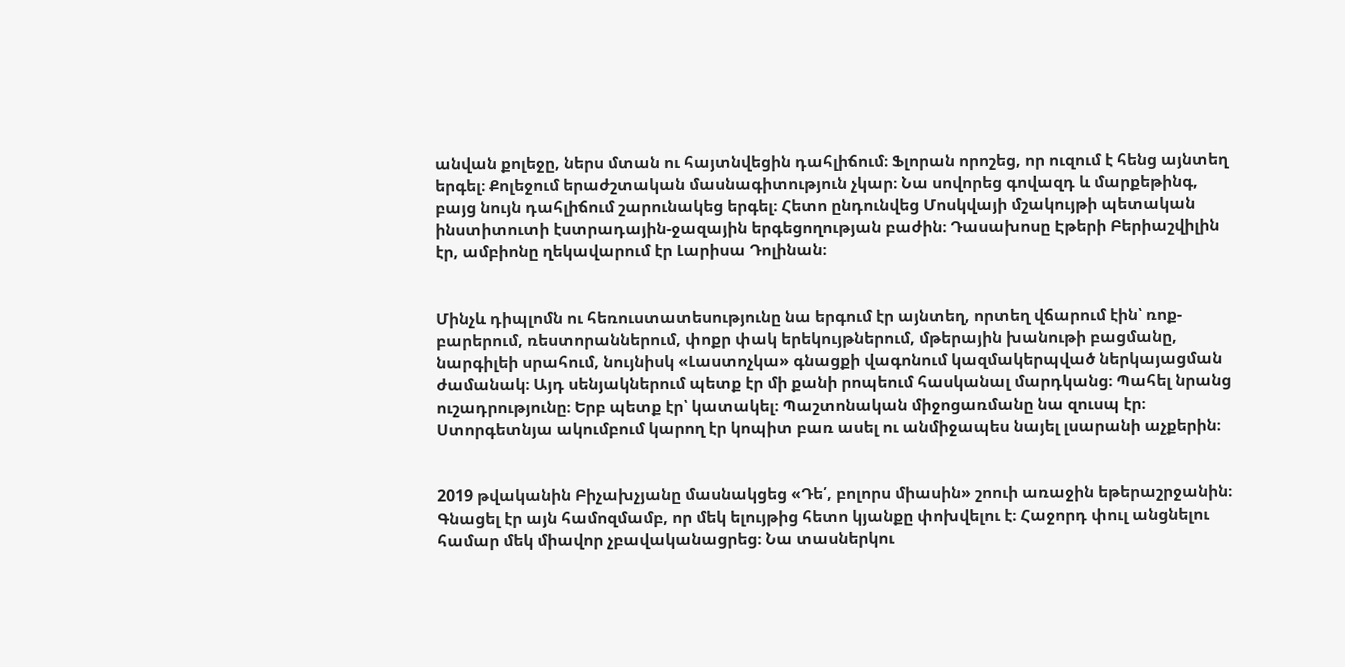անվան քոլեջը, ներս մտան ու հայտնվեցին դահլիճում։ Ֆլորան որոշեց, որ ուզում է հենց այնտեղ երգել։ Քոլեջում երաժշտական մասնագիտություն չկար։ Նա սովորեց գովազդ և մարքեթինգ, բայց նույն դահլիճում շարունակեց երգել։ Հետո ընդունվեց Մոսկվայի մշակույթի պետական ինստիտուտի էստրադային-ջազային երգեցողության բաժին։ Դասախոսը Էթերի Բերիաշվիլին էր, ամբիոնը ղեկավարում էր Լարիսա Դոլինան։


Մինչև դիպլոմն ու հեռուստատեսությունը նա երգում էր այնտեղ, որտեղ վճարում էին՝ ռոք-բարերում, ռեստորաններում, փոքր փակ երեկույթներում, մթերային խանութի բացմանը, նարգիլեի սրահում, նույնիսկ «Լաստոչկա» գնացքի վագոնում կազմակերպված ներկայացման ժամանակ։ Այդ սենյակներում պետք էր մի քանի րոպեում հասկանալ մարդկանց։ Պահել նրանց ուշադրությունը։ Երբ պետք էր՝ կատակել։ Պաշտոնական միջոցառմանը նա զուսպ էր։ Ստորգետնյա ակումբում կարող էր կոպիտ բառ ասել ու անմիջապես նայել լսարանի աչքերին։


2019 թվականին Բիչախչյանը մասնակցեց «Դե՛, բոլորս միասին» շոուի առաջին եթերաշրջանին։ Գնացել էր այն համոզմամբ, որ մեկ ելույթից հետո կյանքը փոխվելու է։ Հաջորդ փուլ անցնելու համար մեկ միավոր չբավականացրեց։ Նա տասներկու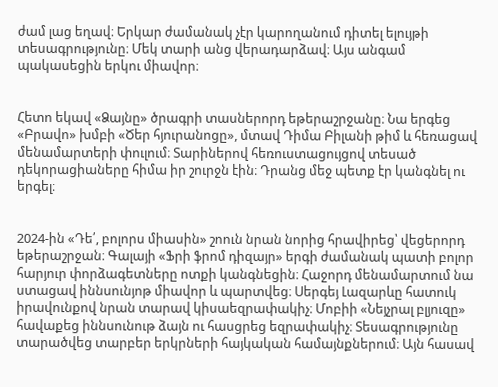ժամ լաց եղավ։ Երկար ժամանակ չէր կարողանում դիտել ելույթի տեսագրությունը։ Մեկ տարի անց վերադարձավ։ Այս անգամ պակասեցին երկու միավոր։


Հետո եկավ «Ձայնը» ծրագրի տասներորդ եթերաշրջանը։ Նա երգեց «Բրավո» խմբի «Ծեր հյուրանոցը», մտավ Դիմա Բիլանի թիմ և հեռացավ մենամարտերի փուլում։ Տարիներով հեռուստացույցով տեսած դեկորացիաները հիմա իր շուրջն էին։ Դրանց մեջ պետք էր կանգնել ու երգել։


2024-ին «Դե՛, բոլորս միասին» շոուն նրան նորից հրավիրեց՝ վեցերորդ եթերաշրջան։ Գալայի «Ֆրի ֆրոմ դիզայր» երգի ժամանակ պատի բոլոր հարյուր փորձագետները ոտքի կանգնեցին։ Հաջորդ մենամարտում նա ստացավ իննսունյոթ միավոր և պարտվեց։ Սերգեյ Լազարևը հատուկ իրավունքով նրան տարավ կիսաեզրափակիչ։ Մոբիի «Նեյչրալ բլյուզը» հավաքեց իննսունութ ձայն ու հասցրեց եզրափակիչ։ Տեսագրությունը տարածվեց տարբեր երկրների հայկական համայնքներում։ Այն հասավ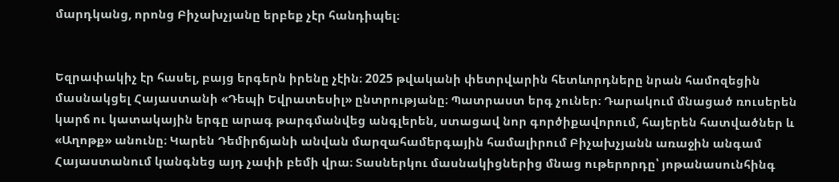մարդկանց, որոնց Բիչախչյանը երբեք չէր հանդիպել։


Եզրափակիչ էր հասել, բայց երգերն իրենը չէին։ 2025 թվականի փետրվարին հետևորդները նրան համոզեցին մասնակցել Հայաստանի «Դեպի Եվրատեսիլ» ընտրությանը։ Պատրաստ երգ չուներ։ Դարակում մնացած ռուսերեն կարճ ու կատակային երգը արագ թարգմանվեց անգլերեն, ստացավ նոր գործիքավորում, հայերեն հատվածներ և «Աղոթք» անունը։ Կարեն Դեմիրճյանի անվան մարզահամերգային համալիրում Բիչախչյանն առաջին անգամ Հայաստանում կանգնեց այդ չափի բեմի վրա։ Տասներկու մասնակիցներից մնաց ութերորդը՝ յոթանասունհինգ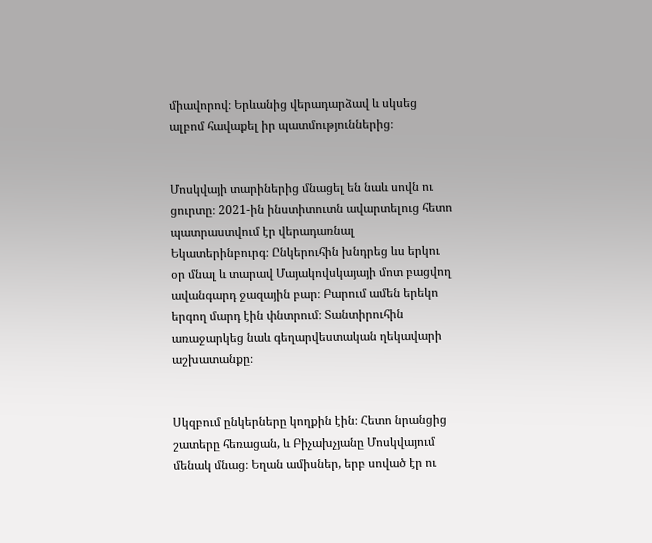միավորով։ Երևանից վերադարձավ և սկսեց ալբոմ հավաքել իր պատմություններից։


Մոսկվայի տարիներից մնացել են նաև սովն ու ցուրտը։ 2021-ին ինստիտուտն ավարտելուց հետո պատրաստվում էր վերադառնալ Եկատերինբուրգ։ Ընկերուհին խնդրեց ևս երկու օր մնալ և տարավ Մայակովսկայայի մոտ բացվող ավանգարդ ջազային բար։ Բարում ամեն երեկո երգող մարդ էին փնտրում։ Տանտիրուհին առաջարկեց նաև գեղարվեստական ղեկավարի աշխատանքը։


Սկզբում ընկերները կողքին էին։ Հետո նրանցից շատերը հեռացան, և Բիչախչյանը Մոսկվայում մենակ մնաց։ Եղան ամիսներ, երբ սոված էր ու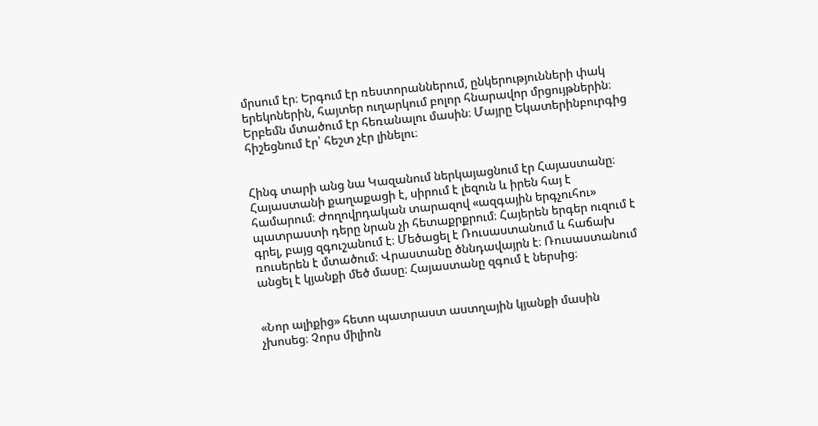մրսում էր։ Երգում էր ռեստորաններում, ընկերությունների փակ երեկոներին, հայտեր ուղարկում բոլոր հնարավոր մրցույթներին։ Երբեմն մտածում էր հեռանալու մասին։ Մայրը Եկատերինբուրգից հիշեցնում էր՝ հեշտ չէր լինելու։


Հինգ տարի անց նա Կազանում ներկայացնում էր Հայաստանը։ Հայաստանի քաղաքացի է, սիրում է լեզուն և իրեն հայ է համարում։ Ժողովրդական տարազով «ազգային երգչուհու» պատրաստի դերը նրան չի հետաքրքրում։ Հայերեն երգեր ուզում է գրել, բայց զգուշանում է։ Մեծացել է Ռուսաստանում և հաճախ ռուսերեն է մտածում։ Վրաստանը ծննդավայրն է։ Ռուսաստանում անցել է կյանքի մեծ մասը։ Հայաստանը զգում է ներսից։


«Նոր ալիքից» հետո պատրաստ աստղային կյանքի մասին չխոսեց։ Չորս միլիոն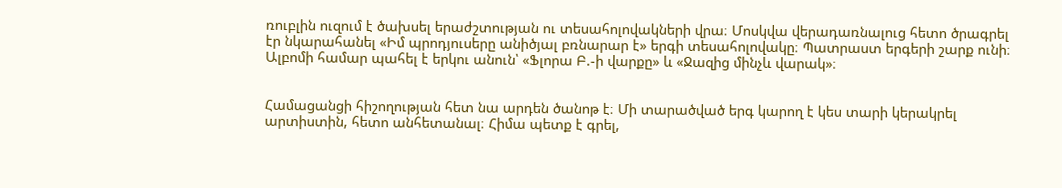ռուբլին ուզում է ծախսել երաժշտության ու տեսահոլովակների վրա։ Մոսկվա վերադառնալուց հետո ծրագրել էր նկարահանել «Իմ պրոդյուսերը անիծյալ բռնարար է» երգի տեսահոլովակը։ Պատրաստ երգերի շարք ունի։ Ալբոմի համար պահել է երկու անուն՝ «Ֆլորա Բ.-ի վարքը» և «Ջազից մինչև վարակ»։


Համացանցի հիշողության հետ նա արդեն ծանոթ է։ Մի տարածված երգ կարող է կես տարի կերակրել արտիստին, հետո անհետանալ։ Հիմա պետք է գրել,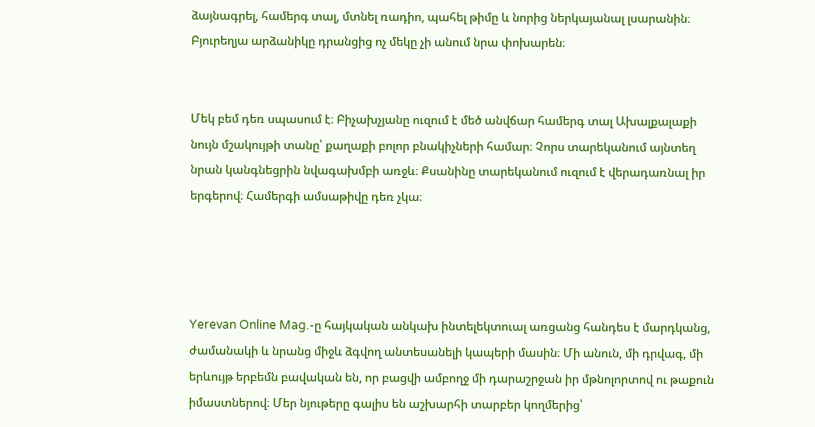ձայնագրել, համերգ տալ, մտնել ռադիո, պահել թիմը և նորից ներկայանալ լսարանին։ Բյուրեղյա արձանիկը դրանցից ոչ մեկը չի անում նրա փոխարեն։


Մեկ բեմ դեռ սպասում է։ Բիչախչյանը ուզում է մեծ անվճար համերգ տալ Ախալքալաքի նույն մշակույթի տանը՝ քաղաքի բոլոր բնակիչների համար։ Չորս տարեկանում այնտեղ նրան կանգնեցրին նվագախմբի առջև։ Քսանինը տարեկանում ուզում է վերադառնալ իր երգերով։ Համերգի ամսաթիվը դեռ չկա։




Yerevan Online Mag.-ը հայկական անկախ ինտելեկտուալ առցանց հանդես է մարդկանց, ժամանակի և նրանց միջև ձգվող անտեսանելի կապերի մասին։ Մի անուն, մի դրվագ, մի երևույթ երբեմն բավական են, որ բացվի ամբողջ մի դարաշրջան իր մթնոլորտով ու թաքուն իմաստներով։ Մեր նյութերը գալիս են աշխարհի տարբեր կողմերից՝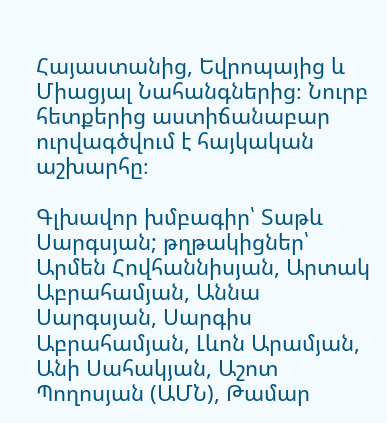Հայաստանից, Եվրոպայից և Միացյալ Նահանգներից։ Նուրբ հետքերից աստիճանաբար ուրվագծվում է հայկական աշխարհը։

Գլխավոր խմբագիր՝ Տաթև Սարգսյան; թղթակիցներ՝ Արմեն Հովհաննիսյան, Արտակ Աբրահամյան, Աննա Սարգսյան, Սարգիս Աբրահամյան, Լևոն Արամյան, Անի Սահակյան, Աշոտ Պողոսյան (ԱՄՆ), Թամար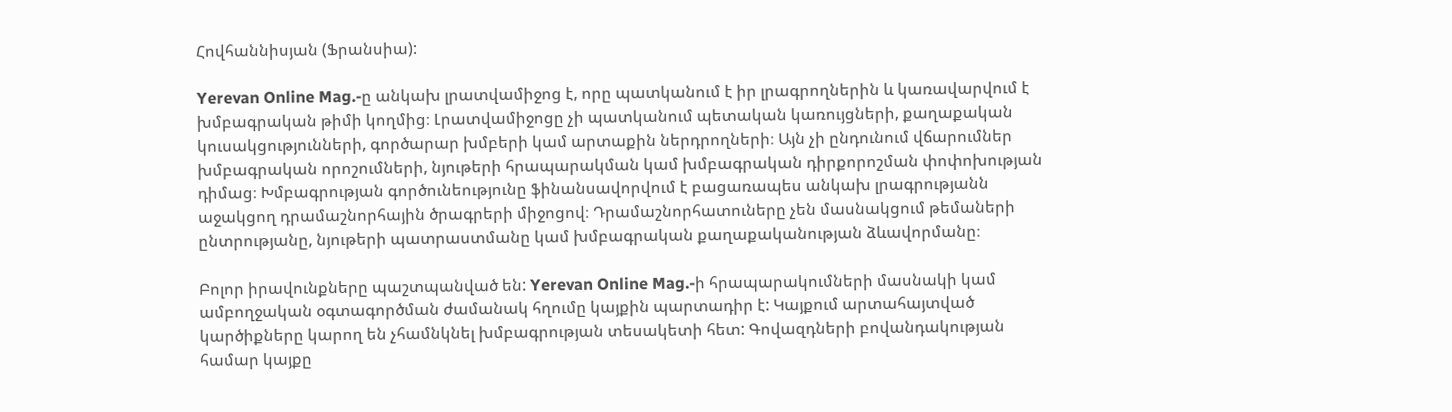Հովհաննիսյան (Ֆրանսիա):

Yerevan Online Mag.-ը անկախ լրատվամիջոց է, որը պատկանում է իր լրագրողներին և կառավարվում է խմբագրական թիմի կողմից։ Լրատվամիջոցը չի պատկանում պետական կառույցների, քաղաքական կուսակցությունների, գործարար խմբերի կամ արտաքին ներդրողների։ Այն չի ընդունում վճարումներ խմբագրական որոշումների, նյութերի հրապարակման կամ խմբագրական դիրքորոշման փոփոխության դիմաց։ Խմբագրության գործունեությունը ֆինանսավորվում է բացառապես անկախ լրագրությանն աջակցող դրամաշնորհային ծրագրերի միջոցով։ Դրամաշնորհատուները չեն մասնակցում թեմաների ընտրությանը, նյութերի պատրաստմանը կամ խմբագրական քաղաքականության ձևավորմանը։

Բոլոր իրավունքները պաշտպանված են: Yerevan Online Mag.-ի հրապարակումների մասնակի կամ ամբողջական օգտագործման ժամանակ հղումը կայքին պարտադիր է: Կայքում արտահայտված կարծիքները կարող են չհամնկնել խմբագրության տեսակետի հետ: Գովազդների բովանդակության համար կայքը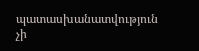պատասխանատվություն չի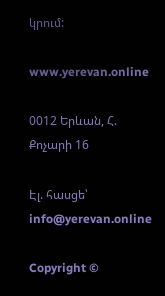կրում:

www.yerevan.online

0012 Երևան, Հ. Քոչարի 16

Էլ. հասցե՝ info@yerevan.online

Copyright ©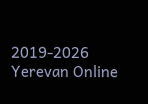2019-2026 Yerevan Online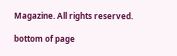Magazine. All rights reserved.

bottom of page